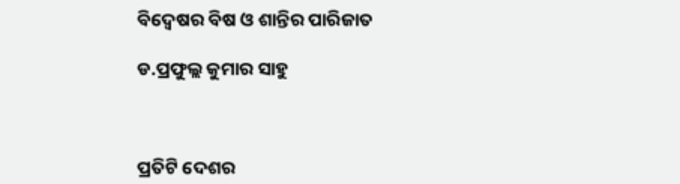ବିଦ୍ୱେଷର ବିଷ ଓ ଶାନ୍ତିର ପାରିଜାତ

ଡ.ପ୍ରଫୁଲ୍ଲ କୁମାର ସାହୁ



ପ୍ରତିଟି ଦେଶର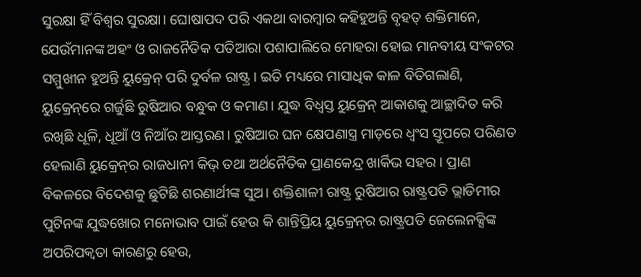ସୁରକ୍ଷା ହିଁ ବିଶ୍ବର ସୁରକ୍ଷା। ଘୋଷାପଦ ପରି ଏକଥା ବାରମ୍ବାର କହିହୁଅନ୍ତି ବୃହତ୍‌ ଶକ୍ତିମାନେ, ଯେଉଁମାନଙ୍କ ଅହଂ ଓ ରାଜନୈତିକ ପତିଆରା ପଶାପାଲିରେ ମୋହରା ହୋଇ ମାନବୀୟ ସଂକଟର ସମ୍ମୁଖୀନ ହୁଅନ୍ତି ୟୁକ୍ରେନ୍‌ ପରି ଦୁର୍ବଳ ରାଷ୍ଟ୍ର। ଇତି ମଧ୍ୟରେ ମାସାଧିକ କାଳ ବିତିଗଲାଣି, ୟୁକ୍ରେନ୍‌ରେ ଗର୍ଜୁଛି ରୁଷିଆର ବନ୍ଧୁକ ଓ କମାଣ। ଯୁଦ୍ଧ ବିଧ୍ବସ୍ତ ୟୁକ୍ରେନ୍‌ ଆକାଶକୁ ଆଚ୍ଛାଦିତ କରି ରଖିଛି ଧୂଳି, ଧୂଆଁ ଓ ନିଆଁର ଆସ୍ତରଣ। ରୁଷିଆର ଘନ କ୍ଷେପଣାସ୍ତ୍ର ମାଡ଼ରେ ଧ୍ବଂସ ସ୍ତୂପରେ ପରିଣତ ହେଲାଣି ୟୁକ୍ରେନ୍‌ର ରାଜଧାନୀ କିଭ୍‌ ତଥା ଅର୍ଥନୈତିକ ପ୍ରାଣକେନ୍ଦ୍ର ଖାର୍କିଭ ସହର। ପ୍ରାଣ ବିକଳରେ ବିଦେଶକୁ ଛୁଟିଛି ଶରଣାର୍ଥୀଙ୍କ ସୁଅ। ଶକ୍ତିଶାଳୀ ରାଷ୍ଟ୍ର ରୁଷିଆର ରାଷ୍ଟ୍ରପତି ଭ୍ଲାଡିମୀର ପୁଟିନଙ୍କ ଯୁଦ୍ଧଖୋର ମନୋଭାବ ପାଇଁ ହେଉ କି ଶାନ୍ତିପ୍ରିୟ ୟୁକ୍ରେନ୍‌ର ରାଷ୍ଟ୍ରପତି ଜେଲେନକ୍ସିଙ୍କ ଅପରିପକ୍ବତା କାରଣରୁ ହେଉ,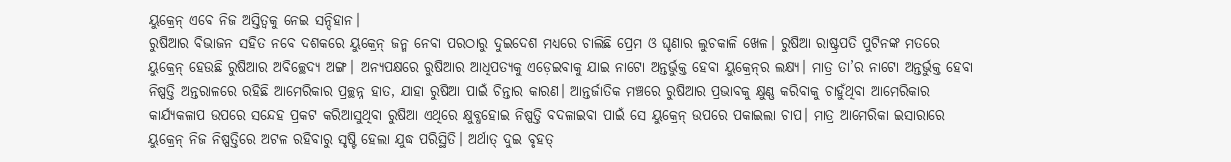ୟୁକ୍ରେନ୍‌ ଏବେ ନିଜ ଅସ୍ତିତ୍ୱକୁ ନେଇ ସନ୍ଦିହାନ।
ରୁଷିଆର ବିଭାଜନ ସହିତ ନବେ ଦଶକରେ ୟୁକ୍ରେନ୍‌ ଜନ୍ମ ନେବା ପରଠାରୁ ଦୁଇଦେଶ ମଧ୍ୟରେ ଚାଲିଛି ପ୍ରେମ ଓ ଘୃଣାର ଲୁଚକାଳି ଖେଳ। ରୁଷିଆ ରାଷ୍ଟ୍ରପତି ପୁଟିନଙ୍କ ମତରେ ୟୁକ୍ରେନ୍‌ ହେଉଛି ରୁଷିଆର ଅବିଚ୍ଛେଦ୍ୟ ଅଙ୍ଗ। ଅନ୍ୟପକ୍ଷରେ ରୁଷିଆର ଆଧିପତ୍ୟକୁ ଏଡ଼େଇବାକୁ ଯାଇ ନାଟୋ ଅନ୍ତର୍ଭୁକ୍ତ ହେବା ୟୁକ୍ରେନ୍‌ର ଲକ୍ଷ୍ୟ। ମାତ୍ର ତା’ର ନାଟୋ ଅନ୍ତର୍ଭୁକ୍ତ ହେବା ନିଷ୍ପତ୍ତି ଅନ୍ତରାଳରେ ରହିଛି ଆମେରିକାର ପ୍ରଚ୍ଛନ୍ନ ହାତ, ଯାହା ରୁଷିଆ ପାଇଁ ଚିନ୍ତାର କାରଣ। ଆନ୍ତର୍ଜାତିକ ମଞ୍ଚରେ ରୁଷିଆର ପ୍ରଭାବକୁ କ୍ଷୁଣ୍ଣ କରିବାକୁ ଚାହୁଁଥିବା ଆମେରିକାର କାର୍ଯ୍ୟକଳାପ ଉପରେ ସନ୍ଦେହ ପ୍ରକଟ କରିଆସୁଥିବା ରୁଷିଆ ଏଥିରେ କ୍ଷୁବ୍ଧହୋଇ ନିଷ୍ପତ୍ତି ବଦଳାଇବା ପାଇଁ ସେ ୟୁକ୍ରେନ୍‌ ଉପରେ ପକାଇଲା ଚାପ। ମାତ୍ର ଆମେରିକା ଇସାରାରେ ୟୁକ୍ରେନ୍‌ ନିଜ ନିଷ୍ପତ୍ତିରେ ଅଟଳ ରହିବାରୁ ସୃଷ୍ଟି ହେଲା ଯୁଦ୍ଧ ପରିସ୍ଥିତି। ଅର୍ଥାତ୍‌ ଦୁଇ ବୃହତ୍‌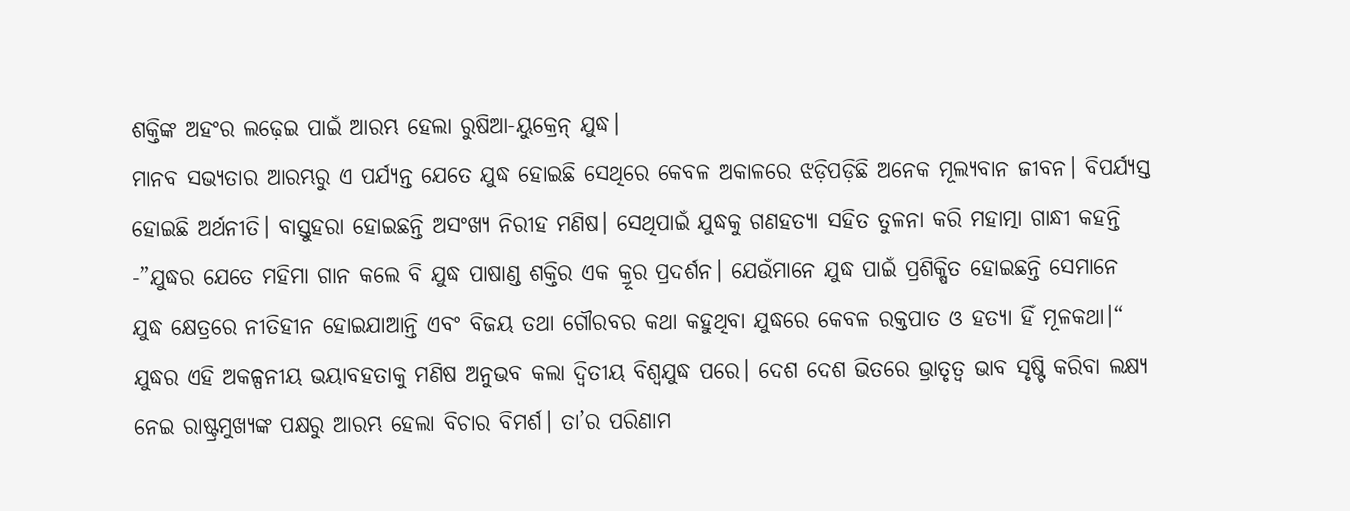ଶକ୍ତିଙ୍କ ଅହଂର ଲଢ଼େଇ ପାଇଁ ଆରମ୍ଭ ହେଲା ରୁଷିଆ-ୟୁକ୍ରେନ୍‌ ଯୁଦ୍ଧ।
ମାନବ ସଭ୍ୟତାର ଆରମ୍ଭରୁ ଏ ପର୍ଯ୍ୟନ୍ତ ଯେତେ ଯୁଦ୍ଧ ହୋଇଛି ସେଥିରେ କେବଳ ଅକାଳରେ ଝଡ଼ିପଡ଼ିଛି ଅନେକ ମୂଲ୍ୟବାନ ଜୀବନ। ବିପର୍ଯ୍ୟସ୍ତ ହୋଇଛି ଅର୍ଥନୀତି। ବାସ୍ତୁହରା ହୋଇଛନ୍ତି ଅସଂଖ୍ୟ ନିରୀହ ମଣିଷ। ସେଥିପାଇଁ ଯୁଦ୍ଧକୁ ଗଣହତ୍ୟା ସହିତ ତୁଳନା କରି ମହାତ୍ମା ଗାନ୍ଧୀ କହନ୍ତି -”ଯୁଦ୍ଧର ଯେତେ ମହିମା ଗାନ କଲେ ବି ଯୁଦ୍ଧ ପାଷାଣ୍ଡ ଶକ୍ତିର ଏକ କ୍ରୂର ପ୍ରଦର୍ଶନ। ଯେଉଁମାନେ ଯୁଦ୍ଧ ପାଇଁ ପ୍ରଶିକ୍ଷିତ ହୋଇଛନ୍ତି ସେମାନେ ଯୁଦ୍ଧ କ୍ଷେତ୍ରରେ ନୀତିହୀନ ହୋଇଯାଆନ୍ତି ଏବଂ ବିଜୟ ତଥା ଗୌରବର କଥା କହୁଥିବା ଯୁଦ୍ଧରେ କେବଳ ରକ୍ତପାତ ଓ ହତ୍ୟା ହିଁ ମୂଳକଥା।“
ଯୁଦ୍ଧର ଏହି ଅକଳ୍ପନୀୟ ଭୟାବହତାକୁ ମଣିଷ ଅନୁଭବ କଲା ଦ୍ବିତୀୟ ବିଶ୍ବଯୁଦ୍ଧ ପରେ। ଦେଶ ଦେଶ ଭିତରେ ଭ୍ରାତୃତ୍ୱ ଭାବ ସୃଷ୍ଟି କରିବା ଲକ୍ଷ୍ୟ ନେଇ ରାଷ୍ଟ୍ରମୁଖ୍ୟଙ୍କ ପକ୍ଷରୁ ଆରମ୍ଭ ହେଲା ବିଚାର ବିମର୍ଶ। ତା’ର ପରିଣାମ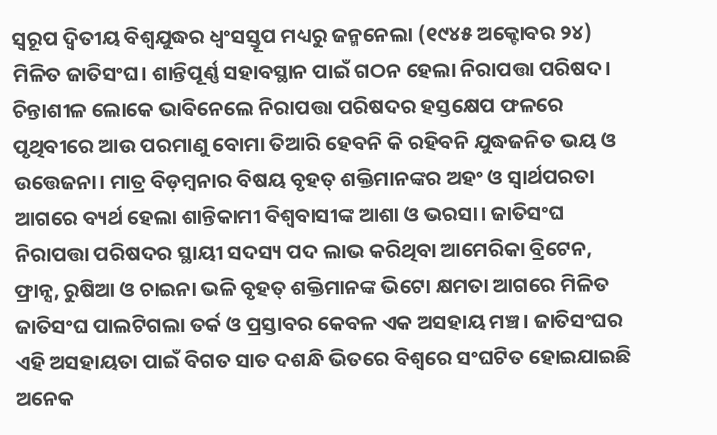ସ୍ବରୂପ ଦ୍ବିତୀୟ ବିଶ୍ବଯୁଦ୍ଧର ଧ୍ବଂସସ୍ତୂପ ମଧ୍ୟରୁ ଜନ୍ମନେଲା (୧୯୪୫ ଅକ୍ଟୋବର ୨୪) ମିଳିତ ଜାତିସଂଘ। ଶାନ୍ତିପୂର୍ଣ୍ଣ ସହାବସ୍ଥାନ ପାଇଁ ଗଠନ ହେଲା ନିରାପତ୍ତା ପରିଷଦ। ଚିନ୍ତାଶୀଳ ଲୋକେ ଭାବିନେଲେ ନିରାପତ୍ତା ପରିଷଦର ହସ୍ତକ୍ଷେପ ଫଳରେ ପୃଥିବୀରେ ଆଉ ପରମାଣୁ ବୋମା ତିଆରି ହେବନି କି ରହିବନି ଯୁଦ୍ଧଜନିତ ଭୟ ଓ ଉତ୍ତେଜନା। ମାତ୍ର ବିଡ଼ମ୍ବନାର ବିଷୟ ବୃହତ୍‌ ଶକ୍ତିମାନଙ୍କର ଅହଂ ଓ ସ୍ବାର୍ଥପରତା ଆଗରେ ବ୍ୟର୍ଥ ହେଲା ଶାନ୍ତିକାମୀ ବିଶ୍ୱବାସୀଙ୍କ ଆଶା ଓ ଭରସା। ଜାତିସଂଘ ନିରାପତ୍ତା ପରିଷଦର ସ୍ଥାୟୀ ସଦସ୍ୟ ପଦ ଲାଭ କରିଥିବା ଆମେରିକା ବ୍ରିଟେନ, ଫ୍ରାନ୍ସ, ରୁଷିଆ ଓ ଚାଇନା ଭଳି ବୃହତ୍‌ ଶକ୍ତିମାନଙ୍କ ଭିଟୋ କ୍ଷମତା ଆଗରେ ମିଳିତ ଜାତିସଂଘ ପାଲଟିଗଲା ତର୍କ ଓ ପ୍ରସ୍ତାବର କେବଳ ଏକ ଅସହାୟ ମଞ୍ଚ। ଜାତିସଂଘର ଏହି ଅସହାୟତା ପାଇଁ ବିଗତ ସାତ ଦଶନ୍ଧି ଭିତରେ ବିଶ୍ବରେ ସଂଘଟିତ ହୋଇଯାଇଛି ଅନେକ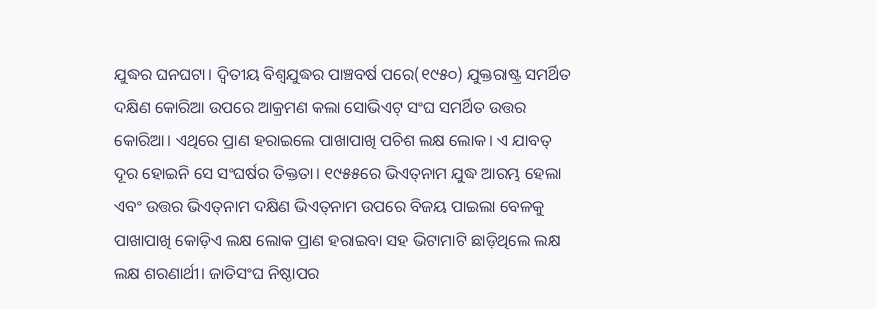ଯୁଦ୍ଧର ଘନଘଟା। ଦ୍ବିତୀୟ ବିଶ୍ବଯୁଦ୍ଧର ପାଞ୍ଚବର୍ଷ ପରେ(୧୯୫୦) ଯୁକ୍ତରାଷ୍ଟ୍ର ସମର୍ଥିତ ଦକ୍ଷିଣ କୋରିଆ ଉପରେ ଆକ୍ରମଣ କଲା ସୋଭିଏଟ୍‌ ସଂଘ ସମର୍ଥିତ ଉତ୍ତର କୋରିଆ। ଏଥିରେ ପ୍ରାଣ ହରାଇଲେ ପାଖାପାଖି ପଚିଶ ଲକ୍ଷ ଲୋକ। ଏ ଯାବତ୍‌ ଦୂର ହୋଇନି ସେ ସଂଘର୍ଷର ତିକ୍ତତା। ୧୯୫୫ରେ ଭିଏତ୍‌ନାମ ଯୁଦ୍ଧ ଆରମ୍ଭ ହେଲା ଏବଂ ଉତ୍ତର ଭିଏତ୍‌ନାମ ଦକ୍ଷିଣ ଭିଏତ୍‌ନାମ ଉପରେ ବିଜୟ ପାଇଲା ବେଳକୁ ପାଖାପାଖି କୋଡ଼ିଏ ଲକ୍ଷ ଲୋକ ପ୍ରାଣ ହରାଇବା ସହ ଭିଟାମାଟି ଛାଡ଼ିଥିଲେ ଲକ୍ଷ ଲକ୍ଷ ଶରଣାର୍ଥୀ। ଜାତିସଂଘ ନିଷ୍ଠାପର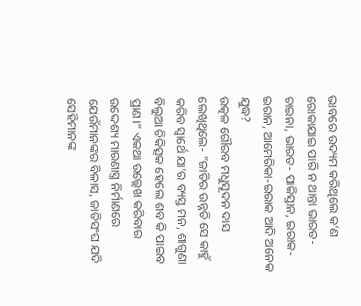ଭାବରେ ଉଦ୍ୟମ କରିଥିଲେ କ’ଣ ରୋକାଯାଇ ପାରି ନ ଥାନ୍ତା ଭାରତ-ଚାଇନା, ଭାରତ- ପାକିସ୍ତାନ, ଇରାକ-ଇରାନ, ଆମେରିକା-ଇରାକ ଆଦି ଅନେକ ଯୁଦ୍ଧ?
ଉତ୍କଳ ଗୌରବ ମଧୁସୂଦନ ଦାସ ଲେଖିଥିଲେ- ”ଜାତିର ଉନ୍ନତି ସେ କାହୁଁ କରିବ ସ୍ବାର୍ଥେ ଯା’ର ବ୍ୟସ୍ତ ମନ, ଶାଗୁଣା ବିଲୁଆ ଚିକିତ୍ସକ ହେଲେ ଶବ କି ପାଇବ ପ୍ରାଣ।“ ଏକଥା ଉଲ୍ଲେଖ କରିବାର ଉଦ୍ଦେଶ୍ୟ ମାରଣାସ୍ତ୍ର ନିର୍ମାଣରେ ଯେଉଁମାନଙ୍କର ବିଳାସ, ଜାତିସଂଘ ଯଦି ସେହିମାନଙ୍କ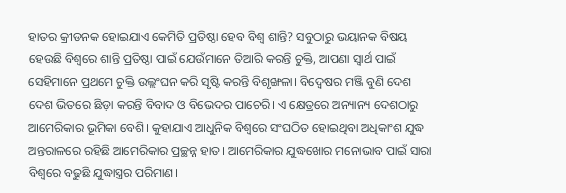ହାତର କ୍ରୀଡନକ ହୋଇଯାଏ କେମିତି ପ୍ରତିଷ୍ଠା ହେବ ବିଶ୍ବ ଶାନ୍ତି? ସବୁଠାରୁ ଭୟାନକ ବିଷୟ ହେଉଛି ବିଶ୍ବରେ ଶାନ୍ତି ପ୍ରତିଷ୍ଠା ପାଇଁ ଯେଉଁମାନେ ତିଆରି କରନ୍ତି ଚୁକ୍ତି, ଆପଣା ସ୍ବାର୍ଥ ପାଇଁ ସେହିମାନେ ପ୍ରଥମେ ଚୁକ୍ତି ଉଲ୍ଲଂଘନ କରି ସୃଷ୍ଟି କରନ୍ତି ବିଶୃଙ୍ଖଳା। ବିଦ୍ବେଷର ମଞ୍ଜି ବୁଣି ଦେଶ ଦେଶ ଭିତରେ ଛିଡ଼ା କରନ୍ତି ବିବାଦ ଓ ବିଭେଦର ପାଚେରି। ଏ କ୍ଷେତ୍ରରେ ଅନ୍ୟାନ୍ୟ ଦେଶଠାରୁ ଆମେରିକାର ଭୂମିକା ବେଶି। କୁହାଯାଏ ଆଧୁନିକ ବିଶ୍ବରେ ସଂଘଠିତ ହୋଇଥିବା ଅଧିକାଂଶ ଯୁଦ୍ଧ ଅନ୍ତରାଳରେ ରହିଛି ଆମେରିକାର ପ୍ରଚ୍ଛନ୍ନ ହାତ। ଆମେରିକାର ଯୁଦ୍ଧଖୋର ମନୋଭାବ ପାଇଁ ସାରା ବିଶ୍ବରେ ବଢୁଛି ଯୁଦ୍ଧାସ୍ତ୍ରର ପରିମାଣ।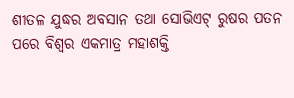ଶୀତଳ ଯୁଦ୍ଧର ଅବସାନ ତଥା ସୋଭିଏଟ୍‌ ରୁଷର ପତନ ପରେ ବିଶ୍ବର ଏକମାତ୍ର ମହାଶକ୍ତି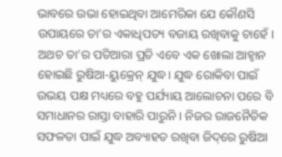ଭାବରେ ଉଭା ହୋଇଥିବା ଆମେରିକା ଯେ କୌଣସି ଉପାୟରେ ତା’ର ଏକାଧିପତ୍ୟ ବଜାୟ ରଖିବାକୁ ଚାହେଁ । ଅଥଚ ତା’ର ପତିଆରା ପ୍ରତି ଏବେ ଏକ ଖୋଲା ଆହ୍ବାନ ହୋଇଛି ରୁଷିଆ-ୟୁକ୍ରେନ୍‌ ଯୁଦ୍ଧ। ଯୁଦ୍ଧ ରୋକିବା ପାଇଁ ଉଭୟ ପକ୍ଷ ମଧ୍ୟରେ ବହୁ ପର୍ଯ୍ୟାୟ ଆଲୋଚନା ପରେ ବି ସମାଧାନର ରାସ୍ତା ବାହାରି ପାରୁନି । ନିଜର ରାଜନୈତିକ ସଫଳତା ପାଇଁ ଯୁଦ୍ଧ ଅବ୍ୟାହତ ରଖିବା ଜିଦ୍‌ରେ ରୁଷିଆ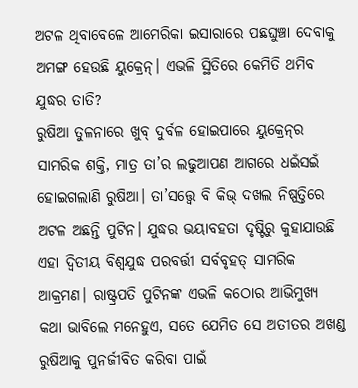ଅଟଳ ଥିବାବେଳେ ଆମେରିକା ଇସାରାରେ ପଛଘୁଞ୍ଚା ଦେବାକୁ ଅମଙ୍ଗ ହେଉଛି ୟୁକ୍ରେନ୍‌। ଏଭଳି ସ୍ଥିତିରେ କେମିତି ଥମିବ ଯୁଦ୍ଧର ତାତି?
ରୁଷିଆ ତୁଳନାରେ ଖୁବ୍‌ ଦୁର୍ବଳ ହୋଇପାରେ ୟୁକ୍ରେନ୍‌ର ସାମରିକ ଶକ୍ତି, ମାତ୍ର ତା’ର ଲଢୁଆପଣ ଆଗରେ ଧଇଁସଇଁ ହୋଇଗଲାଣି ରୁଷିଆ। ତା’ସତ୍ତ୍ବେ ବି କିଭ୍‌ ଦଖଲ ନିଷ୍ପତ୍ତିରେ ଅଟଳ ଅଛନ୍ତି ପୁଟିନ। ଯୁଦ୍ଧର ଭୟାବହତା ଦୃଷ୍ଟିରୁ କୁହାଯାଉଛି ଏହା ଦ୍ବିତୀୟ ବିଶ୍ବଯୁଦ୍ଧ ପରବର୍ତ୍ତୀ ସର୍ବବୃହତ୍‌ ସାମରିକ ଆକ୍ରମଣ। ରାଷ୍ଟ୍ରପତି ପୁଟିନଙ୍କ ଏଭଳି କଠୋର ଆଭିମୁଖ୍ୟ କଥା ଭାବିଲେ ମନେହୁଏ, ସତେ ଯେମିତ ସେ ଅତୀତର ଅଖଣ୍ଡ ରୁଷିଆକୁ ପୁନର୍ଜୀବିତ କରିବା ପାଇଁ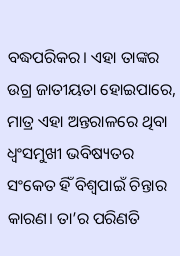ବଦ୍ଧପରିକର। ଏହା ତାଙ୍କର ଉଗ୍ର ଜାତୀୟତା ହୋଇପାରେ, ମାତ୍ର ଏହା ଅନ୍ତରାଳରେ ଥିବା ଧ୍ବଂସମୁଖୀ ଭବିଷ୍ୟତର ସଂକେତ ହିଁ ବିଶ୍ବପାଇଁ ଚିନ୍ତାର କାରଣ। ତା’ର ପରିଣତି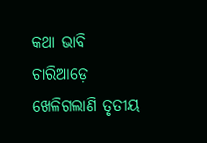କଥା ଭାବି ଚାରିଆଡ଼େ ଖେଳିଗଲାଣି ତୃତୀୟ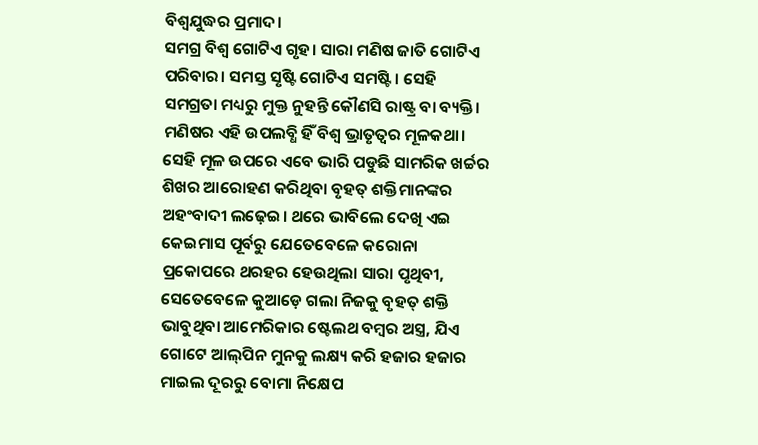ବିଶ୍ବଯୁଦ୍ଧର ପ୍ରମାଦ।
ସମଗ୍ର ବିଶ୍ବ ଗୋଟିଏ ଗୃହ। ସାରା ମଣିଷ ଜାତି ଗୋଟିଏ ପରିବାର। ସମସ୍ତ ସୃଷ୍ଟି ଗୋଟିଏ ସମଷ୍ଟି। ସେହି ସମଗ୍ରତା ମଧ୍ୟରୁ ମୁକ୍ତ ନୁହନ୍ତି କୌଣସି ରାଷ୍ଟ୍ର ବା ବ୍ୟକ୍ତି। ମଣିଷର ଏହି ଉପଲବ୍ଧି ହିଁ ବିଶ୍ବ ଭ୍ରାତୃତ୍ୱର ମୂଳକଥା। ସେହି ମୂଳ ଉପରେ ଏବେ ଭାରି ପଡୁଛି ସାମରିକ ଖର୍ଚ୍ଚର ଶିଖର ଆରୋହଣ କରିଥିବା ବୃହତ୍‌ ଶକ୍ତିମାନଙ୍କର ଅହଂବାଦୀ ଲଢ଼େଇ। ଥରେ ଭାବିଲେ ଦେଖି ଏଇ କେଇମାସ ପୂର୍ବରୁ ଯେତେବେଳେ କରୋନା ପ୍ରକୋପରେ ଥରହର ହେଉଥିଲା ସାରା ପୃଥିବୀ, ସେତେବେଳେ କୁଆଡ଼େ ଗଲା ନିଜକୁ ବୃହତ୍‌ ଶକ୍ତି ଭାବୁଥିବା ଆମେରିକାର ଷ୍ଟେଲଥ ବମ୍ବର ଅସ୍ତ୍ର, ଯିଏ ଗୋଟେ ଆଲ୍‌ପିନ ମୁନକୁ ଲକ୍ଷ୍ୟ କରି ହଜାର ହଜାର ମାଇଲ ଦୂରରୁ ବୋମା ନିକ୍ଷେପ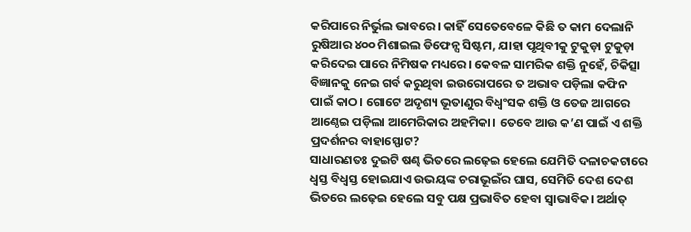କରିପାରେ ନିର୍ଭୁଲ ଭାବରେ। କାହିଁ ସେତେବେଳେ କିଛି ତ କାମ ଦେଲାନି ରୁଷିଆର ୪୦୦ ମିଶାଇଲ ଡିଫେନ୍ସ ସିଷ୍ଟମ, ଯାହା ପୃଥିବୀକୁ ଟୁକୁଡ଼ା ଟୁକୁଡ଼ା କରିଦେଇ ପାରେ ନିମିଷକ ମଧ୍ୟରେ। କେବଳ ସାମରିକ ଶକ୍ତି ନୁହେଁ, ଚିକିତ୍ସା ବିଜ୍ଞାନକୁ ନେଇ ଗର୍ବ କରୁଥିବା ଇଉରୋପରେ ତ ଅଭାବ ପଡ଼ିଲା କଫିନ ପାଇଁ କାଠ। ଗୋଟେ ଅଦୃଶ୍ୟ ଭୂତାଣୁର ବିଧ୍ବଂସକ ଶକ୍ତି ଓ ତେଜ ଆଗରେ ଆଣ୍ଠେଇ ପଡ଼ିଲା ଆମେରିକାର ଅହମିକା। ତେବେ ଆଉ କ’ଣ ପାଇଁ ଏ ଶକ୍ତି ପ୍ରଦର୍ଶନର ବାହାସ୍ଫୋଟ?
ସାଧାରଣତଃ ଦୁଇଟି ଷଣ୍ଢ ଭିତରେ ଲଢ଼େଇ ହେଲେ ଯେମିତି ଦଳାଚକଟାରେ ଧ୍ବସ୍ତ ବିଧ୍ବସ୍ତ ହୋଇଯାଏ ଉଭୟଙ୍କ ଚରାଭୂଇଁର ଘାସ, ସେମିତି ଦେଶ ଦେଶ ଭିତରେ ଲଢ଼େଇ ହେଲେ ସବୁ ପକ୍ଷ ପ୍ରଭାବିତ ହେବା ସ୍ବାଭାବିକ। ଅର୍ଥାତ୍‌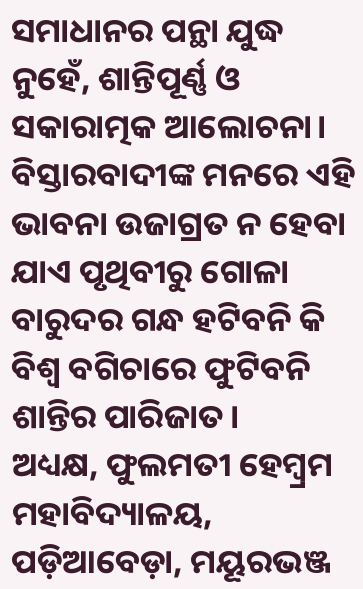ସମାଧାନର ପନ୍ଥା ଯୁଦ୍ଧ ନୁହେଁ, ଶାନ୍ତିପୂର୍ଣ୍ଣ ଓ ସକାରାତ୍ମକ ଆଲୋଚନା। ବିସ୍ତାରବାଦୀଙ୍କ ମନରେ ଏହି ଭାବନା ଉଜାଗ୍ରତ ନ ହେବା ଯାଏ ପୃଥିବୀରୁ ଗୋଳା ବାରୁଦର ଗନ୍ଧ ହଟିବନି କି ବିଶ୍ବ ବଗିଚାରେ ଫୁଟିବନି ଶାନ୍ତିର ପାରିଜାତ।
ଅଧ୍ୟକ୍ଷ, ଫୁଲମତୀ ହେମ୍ବ୍ରମ ମହାବିଦ୍ୟାଳୟ, ପଡ଼ିଆବେଡ଼ା, ମୟୂରଭଞ୍ଜ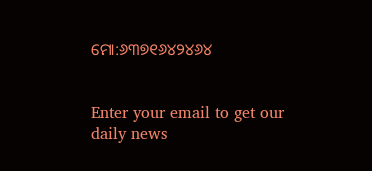ମୋ:୬୩୭୧୬୪୨୪୬୪


Enter your email to get our daily news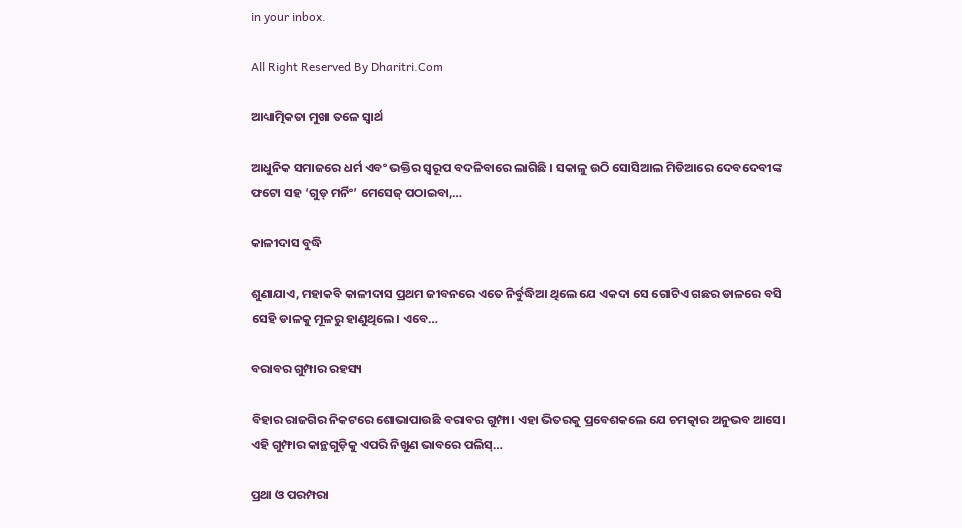in your inbox.

All Right Reserved By Dharitri.Com

ଆଧ୍ୟାତ୍ମିକତା ମୁଖା ତଳେ ସ୍ବାର୍ଥ

ଆଧୁନିକ ସମାଜରେ ଧର୍ମ ଏବଂ ଭକ୍ତିର ସ୍ବରୂପ ବଦଳିବାରେ ଲାଗିଛି । ସକାଳୁ ଉଠି ସୋସିଆଲ ମିଡିଆରେ ଦେବଦେବୀଙ୍କ ଫଟୋ ସହ ‘ଗୁଡ୍‌ ମର୍ନିଂ’ ମେସେଜ୍‌ ପଠାଇବା,…

କାଳୀଦାସ ବୁଦ୍ଧି

ଶୁଣାଯାଏ, ମହାକବି କାଳୀଦାସ ପ୍ରଥମ ଜୀବନରେ ଏତେ ନିର୍ବୁଦ୍ଧିଆ ଥିଲେ ଯେ ଏକଦା ସେ ଗୋଟିଏ ଗଛର ଡାଳରେ ବସି ସେହି ଡାଳକୁ ମୂଳରୁ ହାଣୁଥିଲେ। ଏବେ…

ବରାବର ଗୁମ୍ପାର ରହସ୍ୟ

ବିହାର ରାଜଗିର ନିକଟରେ ଶୋଭାପାଉଛି ବରାବର ଗୁମ୍ଫା। ଏହା ଭିତରକୁ ପ୍ରବେଶକଲେ ଯେ ଚମତ୍କାର ଅନୁଭବ ଆସେ। ଏହି ଗୁମ୍ଫାର କାନ୍ଥଗୁଡ଼ିକୁ ଏପରି ନିଖୁଣ ଭାବରେ ପଲିସ୍‌…

ପ୍ରଥା ଓ ପରମ୍ପରା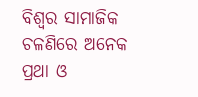ବିଶ୍ୱର ସାମାଜିକ ଚଳଣିରେ ଅନେକ ପ୍ରଥା ଓ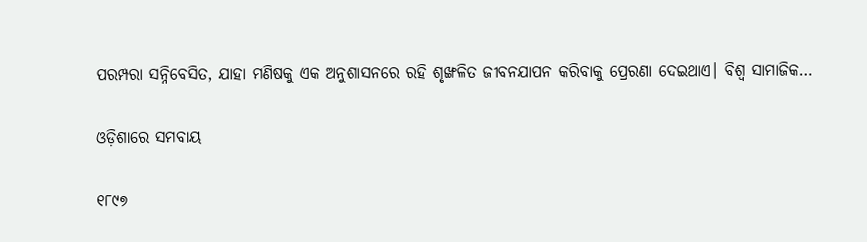ପରମ୍ପରା ସନ୍ନିବେସିତ, ଯାହା ମଣିଷକୁ ଏକ ଅନୁଶାସନରେ ରହି ଶୃଙ୍ଖଳିତ ଜୀବନଯାପନ କରିବାକୁ ପ୍ରେରଣା ଦେଇଥାଏ। ବିଶ୍ୱ ସାମାଜିକ…

ଓଡ଼ିଶାରେ ସମବାୟ

୧୮୯୭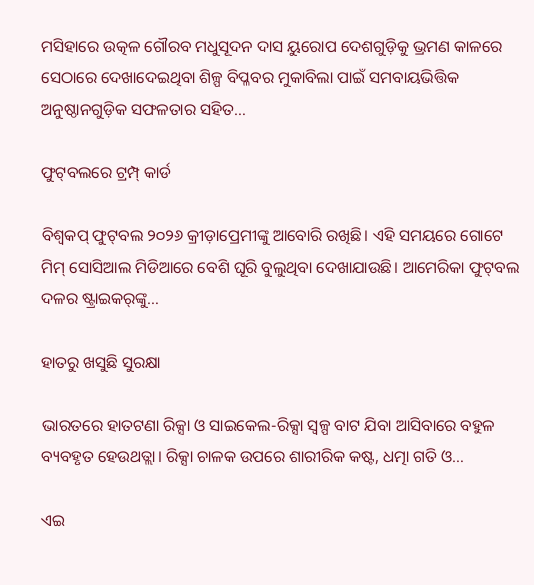ମସିହାରେ ଉତ୍କଳ ଗୌରବ ମଧୁସୂଦନ ଦାସ ୟୁରୋପ ଦେଶଗୁଡ଼ିକୁ ଭ୍ରମଣ କାଳରେ ସେଠାରେ ଦେଖାଦେଇଥିବା ଶିଳ୍ପ ବିପ୍ଳବର ମୁକାବିଲା ପାଇଁ ସମବାୟଭିତ୍ତିକ ଅନୁଷ୍ଠାନଗୁଡ଼ିକ ସଫଳତାର ସହିତ…

ଫୁଟ୍‌ବଲରେ ଟ୍ରମ୍ପ୍‌ କାର୍ଡ

ବିଶ୍ୱକପ୍‌ ଫୁଟ୍‌ବଲ ୨୦୨୬ କ୍ରୀଡ଼ାପ୍ରେମୀଙ୍କୁ ଆବୋରି ରଖିଛି। ଏହି ସମୟରେ ଗୋଟେ ମିମ୍‌ ସୋସିଆଲ ମିଡିଆରେ ବେଶି ଘୂରି ବୁଲୁଥିବା ଦେଖାଯାଉଛି। ଆମେରିକା ଫୁଟ୍‌ବଲ ଦଳର ଷ୍ଟ୍ରାଇକର୍‌ଙ୍କୁ…

ହାତରୁ ଖସୁଛି ସୁରକ୍ଷା

ଭାରତରେ ହାତଟଣା ରିକ୍ସା ଓ ସାଇକେଲ-ରିକ୍ସା ସ୍ବଳ୍ପ ବାଟ ଯିବା ଆସିବାରେ ବହୁଳ ବ୍ୟବହୃତ ହେଉଥତ୍ଲା। ରିକ୍ସା ଚାଳକ ଉପରେ ଶାରୀରିକ କଷ୍ଟ, ଧତ୍ମା ଗତି ଓ…

ଏଇ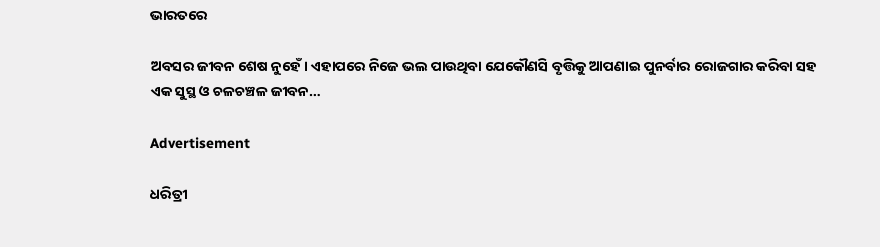ଭାରତରେ

ଅବସର ଜୀବନ ଶେଷ ନୁହେଁ। ଏହାପରେ ନିଜେ ଭଲ ପାଉଥିବା ଯେକୌଣସି ବୃତ୍ତିକୁ ଆପଣାଇ ପୁନର୍ବାର ରୋଜଗାର କରିବା ସହ ଏକ ସୁସ୍ଥ ଓ ଚଳଚଞ୍ଚଳ ଜୀବନ…

Advertisement

ଧରିତ୍ରୀ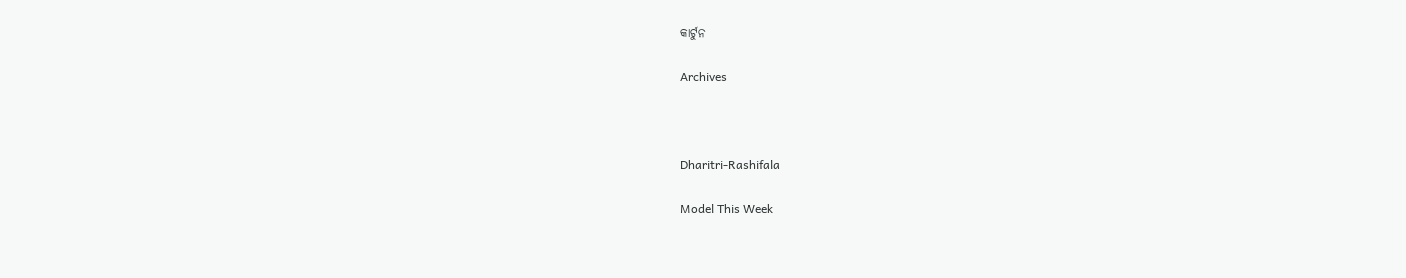କାର୍ଟୁନ

Archives



Dharitri-Rashifala

Model This Week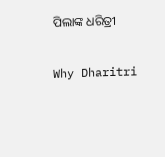ପିଲାଙ୍କ ଧରିତ୍ରୀ

Why Dharitri